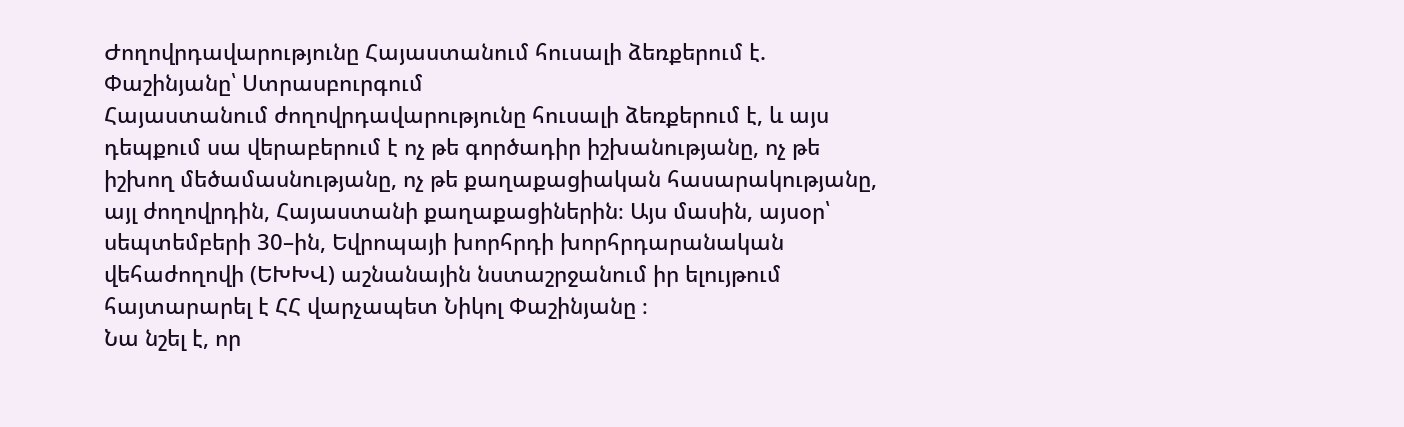Ժողովրդավարությունը Հայաստանում հուսալի ձեռքերում է. Փաշինյանը՝ Ստրասբուրգում
Հայաստանում ժողովրդավարությունը հուսալի ձեռքերում է, և այս դեպքում սա վերաբերում է ոչ թե գործադիր իշխանությանը, ոչ թե իշխող մեծամասնությանը, ոչ թե քաղաքացիական հասարակությանը, այլ ժողովրդին, Հայաստանի քաղաքացիներին։ Այս մասին, այսօր՝ սեպտեմբերի 30–ին, Եվրոպայի խորհրդի խորհրդարանական վեհաժողովի (ԵԽԽՎ) աշնանային նստաշրջանում իր ելույթում հայտարարել է ՀՀ վարչապետ Նիկոլ Փաշինյանը ։
Նա նշել է, որ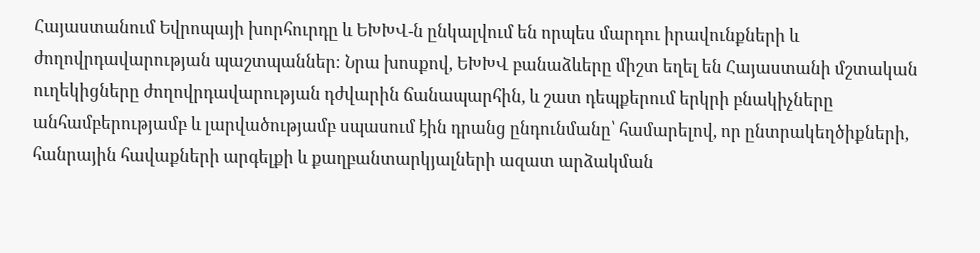Հայաստանում Եվրոպայի խորհուրդը և ԵԽԽՎ-ն ընկալվում են որպես մարդու իրավունքների և ժողովրդավարության պաշտպաններ։ Նրա խոսքով, ԵԽԽՎ բանաձևերը միշտ եղել են Հայաստանի մշտական ուղեկիցները ժողովրդավարության դժվարին ճանապարհին, և շատ դեպքերում երկրի բնակիչները անհամբերությամբ և լարվածությամբ սպասում էին դրանց ընդունմանը՝ համարելով, որ ընտրակեղծիքների, հանրային հավաքների արգելքի և քաղբանտարկյալների ազատ արձակման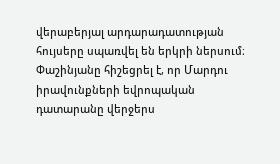վերաբերյալ արդարադատության հույսերը սպառվել են երկրի ներսում։
Փաշինյանը հիշեցրել է, որ Մարդու իրավունքների եվրոպական դատարանը վերջերս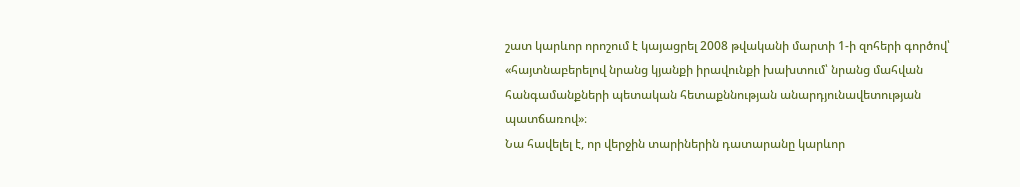շատ կարևոր որոշում է կայացրել 2008 թվականի մարտի 1-ի զոհերի գործով՝ «հայտնաբերելով նրանց կյանքի իրավունքի խախտում՝ նրանց մահվան հանգամանքների պետական հետաքննության անարդյունավետության պատճառով»։
Նա հավելել է, որ վերջին տարիներին դատարանը կարևոր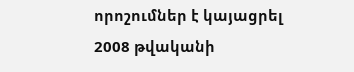որոշումներ է կայացրել 2008 թվականի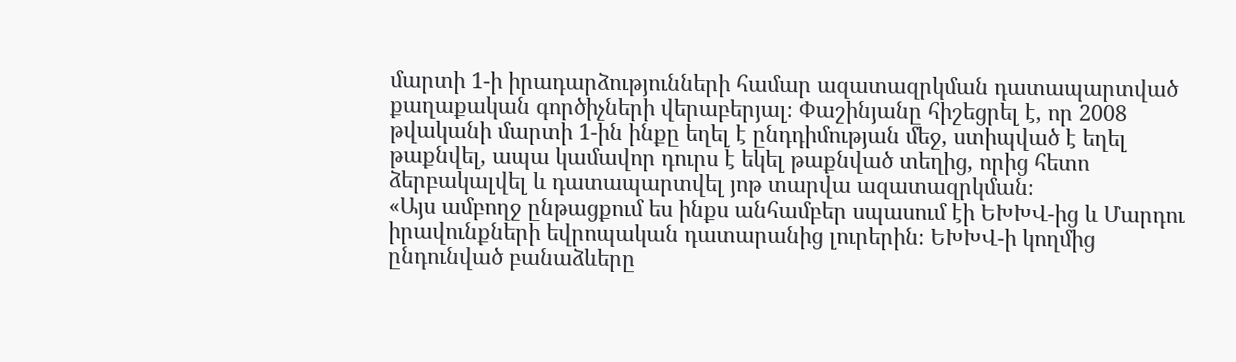մարտի 1-ի իրադարձությունների համար ազատազրկման դատապարտված քաղաքական գործիչների վերաբերյալ։ Փաշինյանը հիշեցրել է, որ 2008 թվականի մարտի 1-ին ինքը եղել է ընդդիմության մեջ, ստիպված է եղել թաքնվել, ապա կամավոր դուրս է եկել թաքնված տեղից, որից հետո ձերբակալվել և դատապարտվել յոթ տարվա ազատազրկման։
«Այս ամբողջ ընթացքում ես ինքս անհամբեր սպասում էի ԵԽԽՎ-ից և Մարդու իրավունքների եվրոպական դատարանից լուրերին։ ԵԽԽՎ-ի կողմից ընդունված բանաձևերը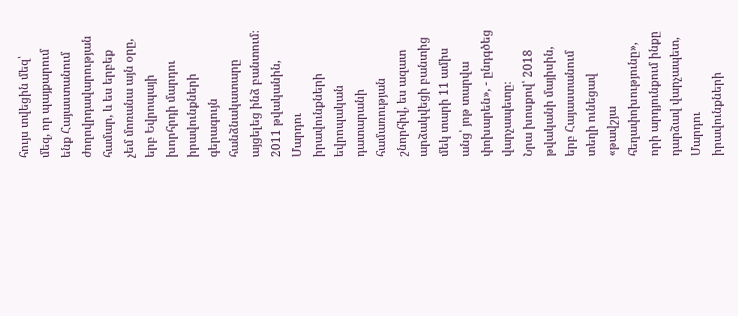հույս տվեցին մեզ՝ մեզ, որ պայքարում ենք Հայաստանում ժողովրդավարության համար, և ես երբեք չեմ մոռանա այն օրը, երբ Եվրոպայի խորհրդի մարդու իրավունքների գերագույն հանձնակատարը այցելեց ինձ բանտում։ 2011 թվականին, Մարդու իրավունքների եվրոպական դատարանի համառության շնորհիվ, ես ազատ արձակվեցի բանտից մեկ տարի 11 ամիս անց՝ յոթ տարվա փոխարեն», - ընդգծեց վարչապետը։
Նրա խոսքով՝ 2018 թվականի մայիսին, երբ Հայաստանում տեղի ունեցավ «թավշյա հեղափոխությունը», որի արդյունքում ինքը դարձավ վարչապետ, Մարդու իրավունքների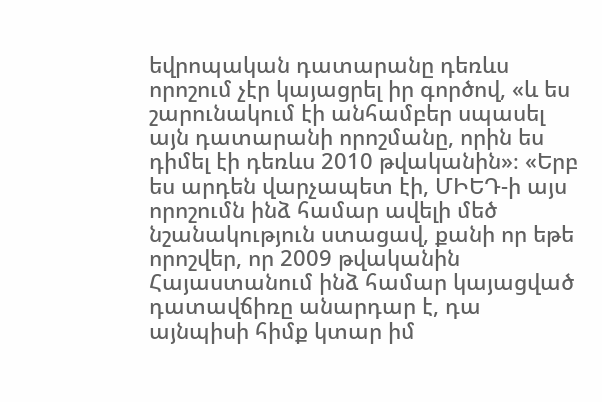եվրոպական դատարանը դեռևս որոշում չէր կայացրել իր գործով, «և ես շարունակում էի անհամբեր սպասել այն դատարանի որոշմանը, որին ես դիմել էի դեռևս 2010 թվականին»։ «Երբ ես արդեն վարչապետ էի, ՄԻԵԴ-ի այս որոշումն ինձ համար ավելի մեծ նշանակություն ստացավ, քանի որ եթե որոշվեր, որ 2009 թվականին Հայաստանում ինձ համար կայացված դատավճիռը անարդար է, դա այնպիսի հիմք կտար իմ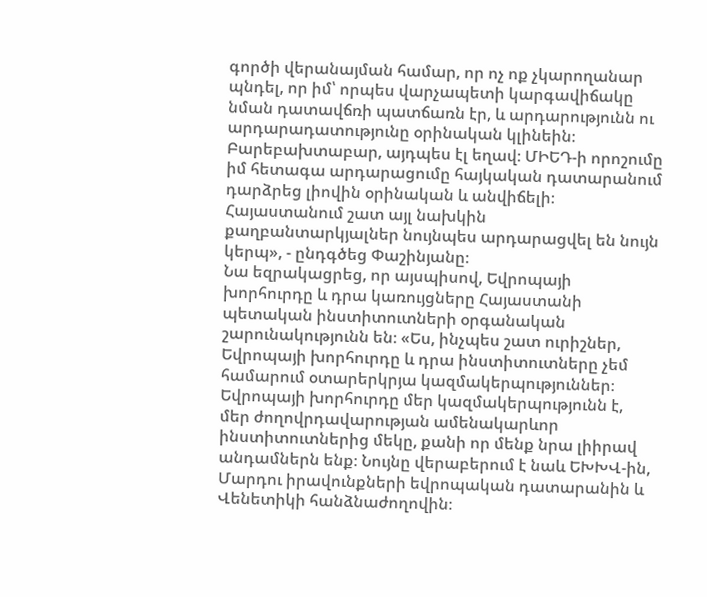գործի վերանայման համար, որ ոչ ոք չկարողանար պնդել, որ իմ՝ որպես վարչապետի կարգավիճակը նման դատավճռի պատճառն էր, և արդարությունն ու արդարադատությունը օրինական կլինեին։ Բարեբախտաբար, այդպես էլ եղավ։ ՄԻԵԴ-ի որոշումը իմ հետագա արդարացումը հայկական դատարանում դարձրեց լիովին օրինական և անվիճելի։ Հայաստանում շատ այլ նախկին քաղբանտարկյալներ նույնպես արդարացվել են նույն կերպ», - ընդգծեց Փաշինյանը։
Նա եզրակացրեց, որ այսպիսով, Եվրոպայի խորհուրդը և դրա կառույցները Հայաստանի պետական ինստիտուտների օրգանական շարունակությունն են։ «Ես, ինչպես շատ ուրիշներ, Եվրոպայի խորհուրդը և դրա ինստիտուտները չեմ համարում օտարերկրյա կազմակերպություններ։ Եվրոպայի խորհուրդը մեր կազմակերպությունն է, մեր ժողովրդավարության ամենակարևոր ինստիտուտներից մեկը, քանի որ մենք նրա լիիրավ անդամներն ենք։ Նույնը վերաբերում է նաև ԵԽԽՎ-ին, Մարդու իրավունքների եվրոպական դատարանին և Վենետիկի հանձնաժողովին։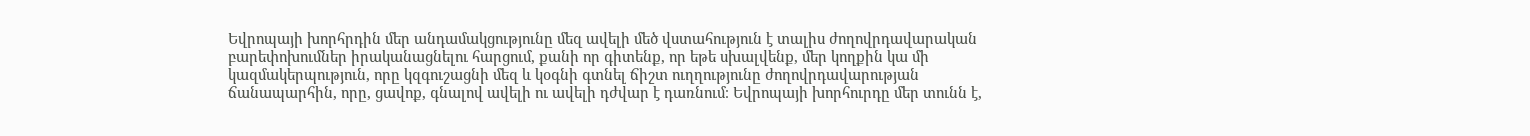Եվրոպայի խորհրդին մեր անդամակցությունը մեզ ավելի մեծ վստահություն է տալիս ժողովրդավարական բարեփոխումներ իրականացնելու հարցում, քանի որ գիտենք, որ եթե սխալվենք, մեր կողքին կա մի կազմակերպություն, որը կզգուշացնի մեզ և կօգնի գտնել ճիշտ ուղղությունը ժողովրդավարության ճանապարհին, որը, ցավոք, գնալով ավելի ու ավելի դժվար է դառնում։ Եվրոպայի խորհուրդը մեր տունն է,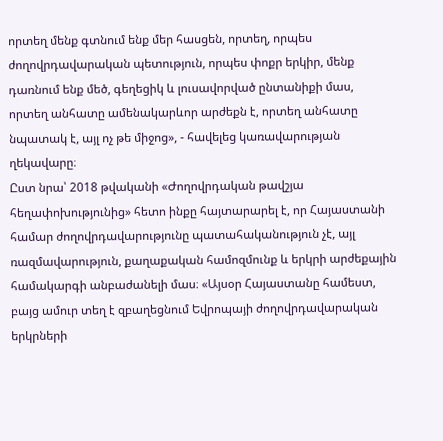որտեղ մենք գտնում ենք մեր հասցեն, որտեղ, որպես ժողովրդավարական պետություն, որպես փոքր երկիր, մենք դառնում ենք մեծ, գեղեցիկ և լուսավորված ընտանիքի մաս, որտեղ անհատը ամենակարևոր արժեքն է, որտեղ անհատը նպատակ է, այլ ոչ թե միջոց», - հավելեց կառավարության ղեկավարը։
Ըստ նրա՝ 2018 թվականի «Ժողովրդական թավշյա հեղափոխությունից» հետո ինքը հայտարարել է, որ Հայաստանի համար ժողովրդավարությունը պատահականություն չէ, այլ ռազմավարություն, քաղաքական համոզմունք և երկրի արժեքային համակարգի անբաժանելի մաս։ «Այսօր Հայաստանը համեստ, բայց ամուր տեղ է զբաղեցնում Եվրոպայի ժողովրդավարական երկրների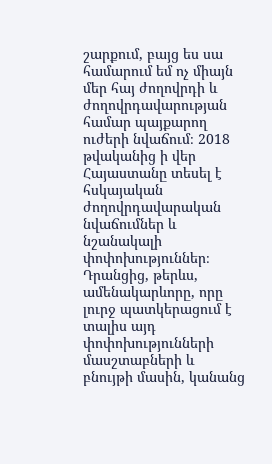շարքում, բայց ես սա համարում եմ ոչ միայն մեր հայ ժողովրդի և ժողովրդավարության համար պայքարող ուժերի նվաճում։ 2018 թվականից ի վեր Հայաստանը տեսել է հսկայական ժողովրդավարական նվաճումներ և նշանակալի փոփոխություններ։ Դրանցից, թերևս, ամենակարևորը, որը լուրջ պատկերացում է տալիս այդ փոփոխությունների մասշտաբների և բնույթի մասին, կանանց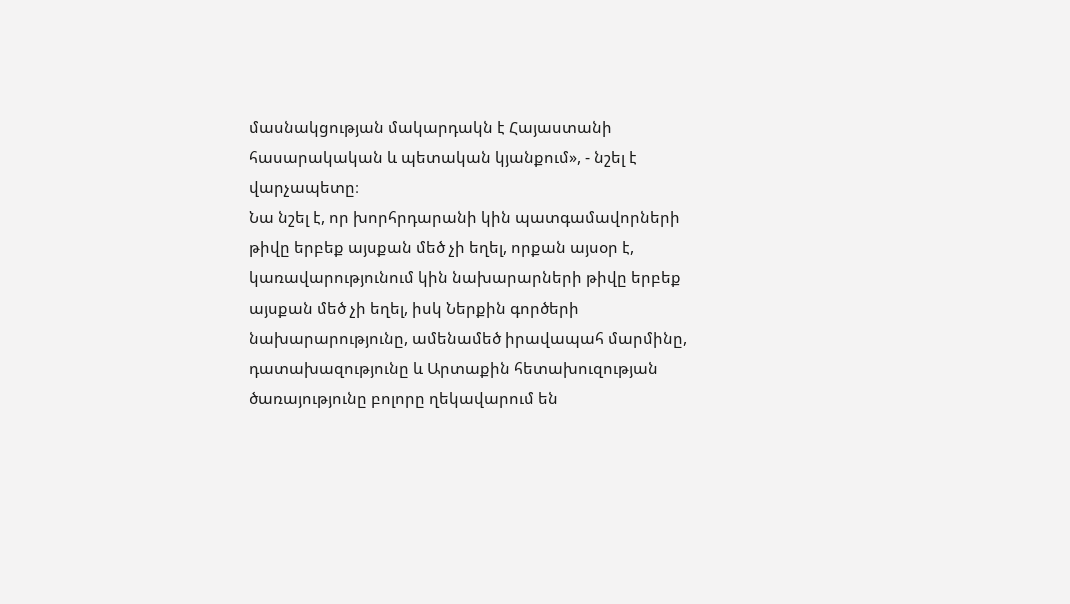մասնակցության մակարդակն է Հայաստանի հասարակական և պետական կյանքում», - նշել է վարչապետը։
Նա նշել է, որ խորհրդարանի կին պատգամավորների թիվը երբեք այսքան մեծ չի եղել, որքան այսօր է, կառավարությունում կին նախարարների թիվը երբեք այսքան մեծ չի եղել, իսկ Ներքին գործերի նախարարությունը, ամենամեծ իրավապահ մարմինը, դատախազությունը և Արտաքին հետախուզության ծառայությունը բոլորը ղեկավարում են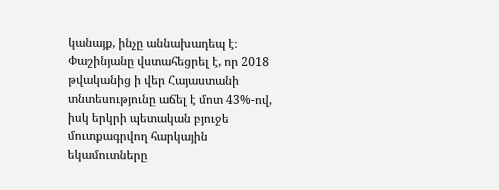կանայք, ինչը աննախադեպ է։
Փաշինյանը վստահեցրել է, որ 2018 թվականից ի վեր Հայաստանի տնտեսությունը աճել է մոտ 43%-ով, իսկ երկրի պետական բյուջե մուտքագրվող հարկային եկամուտները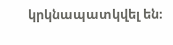կրկնապատկվել են։